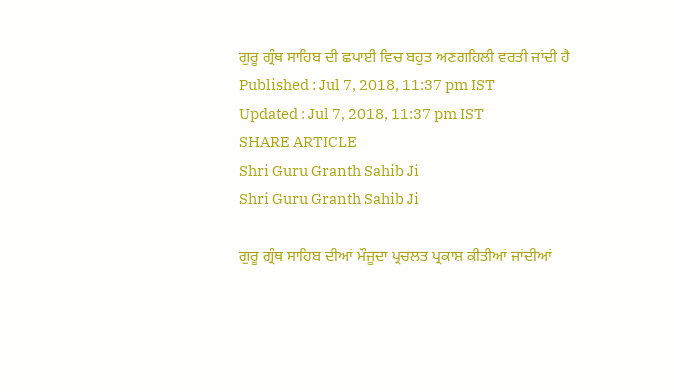ਗੁਰੂ ਗ੍ਰੰਥ ਸਾਹਿਬ ਦੀ ਛਪਾਈ ਵਿਚ ਬਹੁਤ ਅਣਗਹਿਲੀ ਵਰਤੀ ਜਾਂਦੀ ਹੈ
Published : Jul 7, 2018, 11:37 pm IST
Updated : Jul 7, 2018, 11:37 pm IST
SHARE ARTICLE
Shri Guru Granth Sahib Ji
Shri Guru Granth Sahib Ji

ਗੁਰੂ ਗ੍ਰੰਥ ਸਾਹਿਬ ਦੀਆਂ ਮੌਜੂਦਾ ਪ੍ਰਚਲਤ ਪ੍ਰਕਾਸ਼ ਕੀਤੀਆਂ ਜਾਂਦੀਆਂ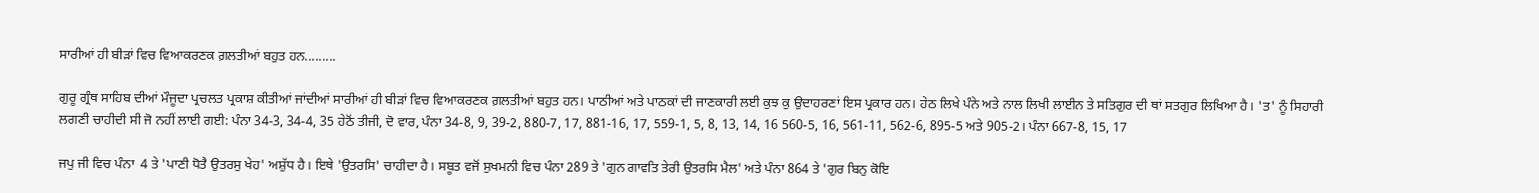ਸਾਰੀਆਂ ਹੀ ਬੀੜਾਂ ਵਿਚ ਵਿਆਕਰਣਕ ਗ਼ਲਤੀਆਂ ਬਹੁਤ ਹਨ.........

ਗੁਰੂ ਗ੍ਰੰਥ ਸਾਹਿਬ ਦੀਆਂ ਮੌਜੂਦਾ ਪ੍ਰਚਲਤ ਪ੍ਰਕਾਸ਼ ਕੀਤੀਆਂ ਜਾਂਦੀਆਂ ਸਾਰੀਆਂ ਹੀ ਬੀੜਾਂ ਵਿਚ ਵਿਆਕਰਣਕ ਗ਼ਲਤੀਆਂ ਬਹੁਤ ਹਨ। ਪਾਠੀਆਂ ਅਤੇ ਪਾਠਕਾਂ ਦੀ ਜਾਣਕਾਰੀ ਲਈ ਕੁਝ ਕੁ ਉਦਾਹਰਣਾਂ ਇਸ ਪ੍ਰਕਾਰ ਹਨ। ਹੇਠ ਲਿਖੇ ਪੰਨੇ ਅਤੇ ਨਾਲ ਲਿਖੀ ਲਾਈਨ ਤੇ ਸਤਿਗੁਰ ਦੀ ਥਾਂ ਸਤਗੁਰ ਲਿਖਿਆ ਹੈ। 'ਤ' ਨੂੰ ਸਿਹਾਰੀ ਲਗਣੀ ਚਾਹੀਦੀ ਸੀ ਜੋ ਨਹੀਂ ਲਾਈ ਗਈ: ਪੰਨਾ 34-3, 34-4, 35 ਹੇਠੋਂ ਤੀਜੀ, ਦੋ ਵਾਰ, ਪੰਨਾ 34-8, 9, 39-2, 880-7, 17, 881-16, 17, 559-1, 5, 8, 13, 14, 16 560-5, 16, 561-11, 562-6, 895-5 ਅਤੇ 905-2। ਪੰਨਾ 667-8, 15, 17

ਜਪੁ ਜੀ ਵਿਚ ਪੰਨਾ  4 ਤੇ 'ਪਾਣੀ ਧੋਤੈ ਉਤਰਸੁ ਖੇਹ' ਅਸ਼ੁੱਧ ਹੈ। ਇਥੇ 'ਉਤਰਸਿ' ਚਾਹੀਦਾ ਹੈ। ਸਬੂਤ ਵਜੋਂ ਸੁਖਮਨੀ ਵਿਚ ਪੰਨਾ 289 ਤੇ 'ਗੁਨ ਗਾਵਤਿ ਤੇਰੀ ਉਤਰਸਿ ਮੈਲ' ਅਤੇ ਪੰਨਾ 864 ਤੇ 'ਗੁਰ ਬਿਨੁ ਕੋਇ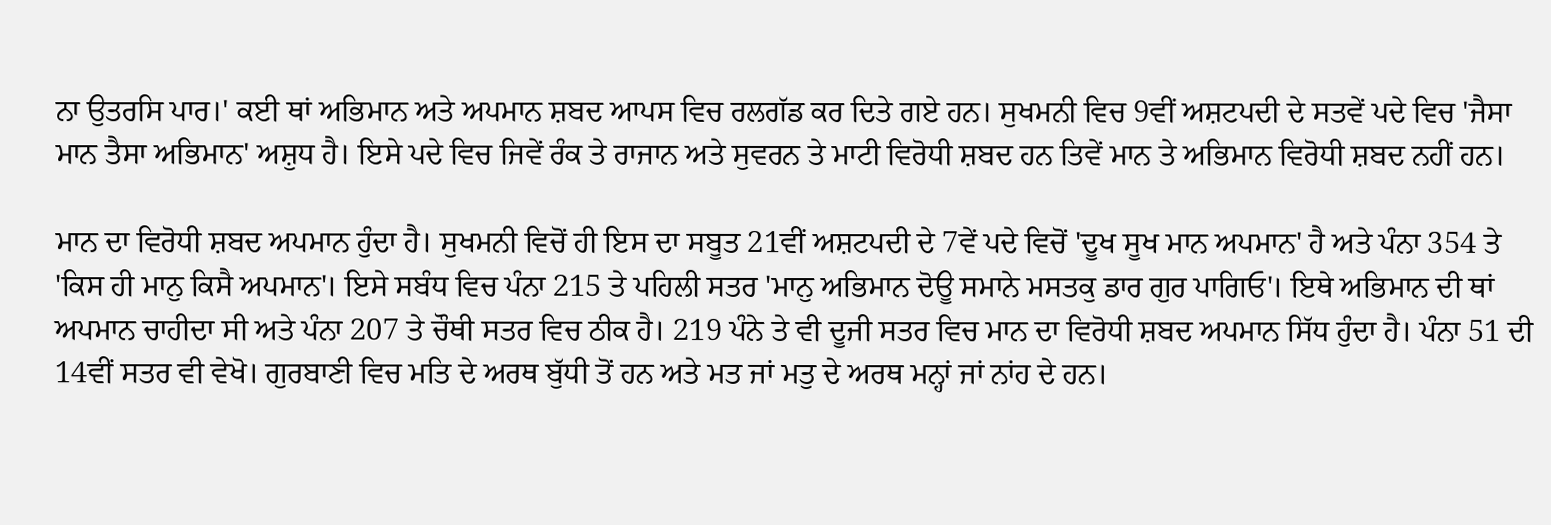ਨਾ ਉਤਰਸਿ ਪਾਰ।' ਕਈ ਥਾਂ ਅਭਿਮਾਨ ਅਤੇ ਅਪਮਾਨ ਸ਼ਬਦ ਆਪਸ ਵਿਚ ਰਲਗੱਡ ਕਰ ਦਿਤੇ ਗਏ ਹਨ। ਸੁਖਮਨੀ ਵਿਚ 9ਵੀਂ ਅਸ਼ਟਪਦੀ ਦੇ ਸਤਵੇਂ ਪਦੇ ਵਿਚ 'ਜੈਸਾ ਮਾਨ ਤੈਸਾ ਅਭਿਮਾਨ' ਅਸ਼ੁਧ ਹੈ। ਇਸੇ ਪਦੇ ਵਿਚ ਜਿਵੇਂ ਰੰਕ ਤੇ ਰਾਜਾਨ ਅਤੇ ਸੁਵਰਨ ਤੇ ਮਾਟੀ ਵਿਰੋਧੀ ਸ਼ਬਦ ਹਨ ਤਿਵੇਂ ਮਾਨ ਤੇ ਅਭਿਮਾਨ ਵਿਰੋਧੀ ਸ਼ਬਦ ਨਹੀਂ ਹਨ।

ਮਾਨ ਦਾ ਵਿਰੋਧੀ ਸ਼ਬਦ ਅਪਮਾਨ ਹੁੰਦਾ ਹੈ। ਸੁਖਮਨੀ ਵਿਚੋਂ ਹੀ ਇਸ ਦਾ ਸਬੂਤ 21ਵੀਂ ਅਸ਼ਟਪਦੀ ਦੇ 7ਵੇਂ ਪਦੇ ਵਿਚੋਂ 'ਦੂਖ ਸੂਖ ਮਾਨ ਅਪਮਾਨ' ਹੈ ਅਤੇ ਪੰਨਾ 354 ਤੇ 'ਕਿਸ ਹੀ ਮਾਨੁ ਕਿਸੈ ਅਪਮਾਨ'। ਇਸੇ ਸਬੰਧ ਵਿਚ ਪੰਨਾ 215 ਤੇ ਪਹਿਲੀ ਸਤਰ 'ਮਾਨੁ ਅਭਿਮਾਨ ਦੋਊ ਸਮਾਨੇ ਮਸਤਕੁ ਡਾਰ ਗੁਰ ਪਾਗਿਓ'। ਇਥੇ ਅਭਿਮਾਨ ਦੀ ਥਾਂ ਅਪਮਾਨ ਚਾਹੀਦਾ ਸੀ ਅਤੇ ਪੰਨਾ 207 ਤੇ ਚੌਥੀ ਸਤਰ ਵਿਚ ਠੀਕ ਹੈ। 219 ਪੰਨੇ ਤੇ ਵੀ ਦੂਜੀ ਸਤਰ ਵਿਚ ਮਾਨ ਦਾ ਵਿਰੋਧੀ ਸ਼ਬਦ ਅਪਮਾਨ ਸਿੱਧ ਹੁੰਦਾ ਹੈ। ਪੰਨਾ 51 ਦੀ 14ਵੀਂ ਸਤਰ ਵੀ ਵੇਖੋ। ਗੁਰਬਾਣੀ ਵਿਚ ਮਤਿ ਦੇ ਅਰਥ ਬੁੱਧੀ ਤੋਂ ਹਨ ਅਤੇ ਮਤ ਜਾਂ ਮਤੁ ਦੇ ਅਰਥ ਮਨ੍ਹਾਂ ਜਾਂ ਨਾਂਹ ਦੇ ਹਨ।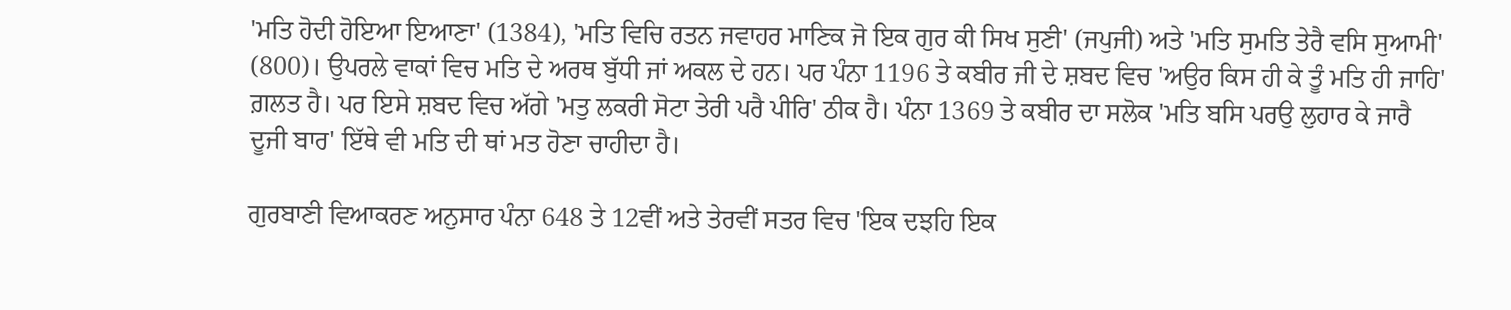'ਮਤਿ ਹੋਦੀ ਹੋਇਆ ਇਆਣਾ' (1384), 'ਮਤਿ ਵਿਚਿ ਰਤਨ ਜਵਾਹਰ ਮਾਣਿਕ ਜੋ ਇਕ ਗੁਰ ਕੀ ਸਿਖ ਸੁਣੀ' (ਜਪੁਜੀ) ਅਤੇ 'ਮਤਿ ਸੁਮਤਿ ਤੇਰੈ ਵਸਿ ਸੁਆਮੀ' (800)। ਉਪਰਲੇ ਵਾਕਾਂ ਵਿਚ ਮਤਿ ਦੇ ਅਰਥ ਬੁੱਧੀ ਜਾਂ ਅਕਲ ਦੇ ਹਨ। ਪਰ ਪੰਨਾ 1196 ਤੇ ਕਬੀਰ ਜੀ ਦੇ ਸ਼ਬਦ ਵਿਚ 'ਅਉਰ ਕਿਸ ਹੀ ਕੇ ਤੂੰ ਮਤਿ ਹੀ ਜਾਹਿ' ਗ਼ਲਤ ਹੈ। ਪਰ ਇਸੇ ਸ਼ਬਦ ਵਿਚ ਅੱਗੇ 'ਮਤੁ ਲਕਰੀ ਸੋਟਾ ਤੇਰੀ ਪਰੈ ਪੀਰਿ' ਠੀਕ ਹੈ। ਪੰਨਾ 1369 ਤੇ ਕਬੀਰ ਦਾ ਸਲੋਕ 'ਮਤਿ ਬਸਿ ਪਰਉ ਲੁਹਾਰ ਕੇ ਜਾਰੈ ਦੂਜੀ ਬਾਰ' ਇੱਥੇ ਵੀ ਮਤਿ ਦੀ ਥਾਂ ਮਤ ਹੋਣਾ ਚਾਹੀਦਾ ਹੈ।

ਗੁਰਬਾਣੀ ਵਿਆਕਰਣ ਅਨੁਸਾਰ ਪੰਨਾ 648 ਤੇ 12ਵੀਂ ਅਤੇ ਤੇਰਵੀਂ ਸਤਰ ਵਿਚ 'ਇਕ ਦਝਹਿ ਇਕ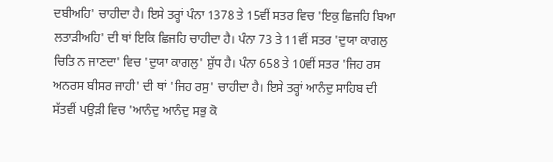ਦਬੀਅਹਿ' ਚਾਹੀਦਾ ਹੈ। ਇਸੇ ਤਰ੍ਹਾਂ ਪੰਨਾ 1378 ਤੇ 15ਵੀਂ ਸਤਰ ਵਿਚ 'ਇਕੁ ਛਿਜਹਿ ਬਿਆ ਲਤਾੜੀਅਹਿ' ਦੀ ਥਾਂ ਇਕਿ ਛਿਜਹਿ ਚਾਹੀਦਾ ਹੈ। ਪੰਨਾ 73 ਤੇ 11ਵੀਂ ਸਤਰ 'ਦੁਯਾ ਕਾਗਲੁ ਚਿਤਿ ਨ ਜਾਣਦਾ' ਵਿਚ 'ਦੁਯਾ ਕਾਗਲੁ' ਸ਼ੁੱਧ ਹੈ। ਪੰਨਾ 658 ਤੇ 10ਵੀਂ ਸਤਰ 'ਜਿਹ ਰਸ ਅਨਰਸ ਬੀਸਰ ਜਾਹੀ' ਦੀ ਥਾਂ 'ਜਿਹ ਰਸੁ' ਚਾਹੀਦਾ ਹੈ। ਇਸੇ ਤਰ੍ਹਾਂ ਆਨੰਦੁ ਸਾਹਿਬ ਦੀ ਸੱਤਵੀਂ ਪਉੜੀ ਵਿਚ 'ਆਨੰਦੁ ਆਨੰਦੁ ਸਭੁ ਕੋ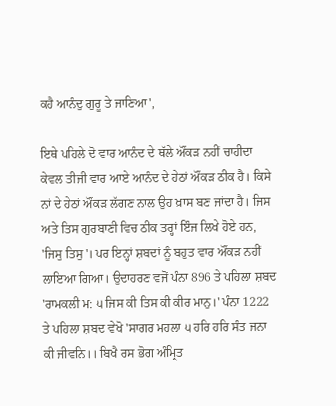ਕਹੈ ਆਨੰਦੁ ਗੁਰੂ ਤੇ ਜਾਣਿਆ',

ਇਥੇ ਪਹਿਲੇ ਦੋ ਵਾਰ ਆਨੰਦ ਦੇ ਥੱਲੇ ਔਂਕੜ ਨਹੀਂ ਚਾਹੀਦਾ ਕੇਵਲ ਤੀਜੀ ਵਾਰ ਆਏ ਆਨੰਦ ਦੇ ਹੇਠਾਂ ਔਂਕੜ ਠੀਕ ਹੈ। ਕਿਸੇ ਨਾਂ ਦੇ ਹੇਠਾਂ ਔਂਕੜ ਲੱਗਣ ਨਾਲ ਉਹ ਖ਼ਾਸ ਬਣ ਜਾਂਦਾ ਹੈ। ਜਿਸ ਅਤੇ ਤਿਸ ਗੁਰਬਾਣੀ ਵਿਚ ਠੀਕ ਤਰ੍ਹਾਂ ਇੰਜ ਲਿਖੇ ਹੋਏ ਹਨ, 'ਜਿਸੁ ਤਿਸੁ'। ਪਰ ਇਨ੍ਹਾਂ ਸ਼ਬਦਾਂ ਨੂੰ ਬਹੁਤ ਵਾਰ ਔਂਕੜ ਨਹੀਂ ਲਾਇਆ ਗਿਆ। ਉਦਾਹਰਣ ਵਜੋਂ ਪੰਨਾ 896 ਤੇ ਪਹਿਲਾ ਸ਼ਬਦ 'ਰਾਮਕਲੀ ਮ: ੫ ਜਿਸ ਕੀ ਤਿਸ ਕੀ ਕੀਰ ਮਾਨੁ।' ਪੰਨਾ 1222 ਤੇ ਪਹਿਲਾ ਸ਼ਬਦ ਵੇਖੋ 'ਸਾਗਰ ਮਹਲਾ ੫ ਹਰਿ ਹਰਿ ਸੰਤ ਜਨਾ ਕੀ ਜੀਵਨਿ।। ਬਿਖੈ ਰਸ ਭੋਗ ਅੰਮ੍ਰਿਤ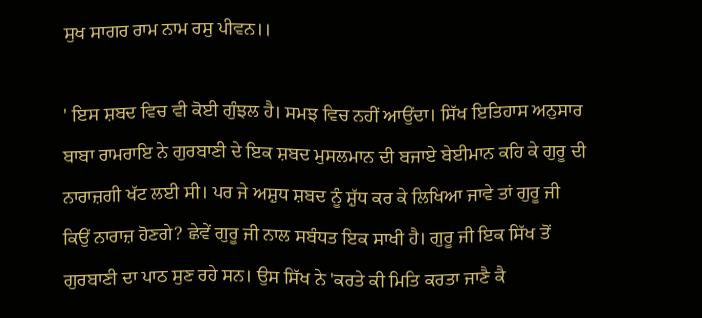ਸੁਖ ਸਾਗਰ ਰਾਮ ਨਾਮ ਰਸੁ ਪੀਵਨ।।

' ਇਸ ਸ਼ਬਦ ਵਿਚ ਵੀ ਕੋਈ ਗੁੰਝਲ ਹੈ। ਸਮਝ ਵਿਚ ਨਹੀਂ ਆਉਂਦਾ। ਸਿੱਖ ਇਤਿਹਾਸ ਅਨੁਸਾਰ ਬਾਬਾ ਰਾਮਰਾਇ ਨੇ ਗੁਰਬਾਣੀ ਦੇ ਇਕ ਸ਼ਬਦ ਮੁਸਲਮਾਨ ਦੀ ਬਜਾਏ ਬੇਈਮਾਨ ਕਹਿ ਕੇ ਗੁਰੂ ਦੀ ਨਾਰਾਜ਼ਗੀ ਖੱਟ ਲਈ ਸੀ। ਪਰ ਜੇ ਅਸ਼ੁਧ ਸ਼ਬਦ ਨੂੰ ਸ਼ੁੱਧ ਕਰ ਕੇ ਲਿਖਿਆ ਜਾਵੇ ਤਾਂ ਗੁਰੂ ਜੀ ਕਿਉਂ ਨਾਰਾਜ਼ ਹੋਣਗੇ? ਛੇਵੇਂ ਗੁਰੂ ਜੀ ਨਾਲ ਸਬੰਧਤ ਇਕ ਸਾਖੀ ਹੈ। ਗੁਰੂ ਜੀ ਇਕ ਸਿੱਖ ਤੋਂ ਗੁਰਬਾਣੀ ਦਾ ਪਾਠ ਸੁਣ ਰਹੇ ਸਨ। ਉਸ ਸਿੱਖ ਨੇ 'ਕਰਤੇ ਕੀ ਮਿਤਿ ਕਰਤਾ ਜਾਣੈ ਕੈ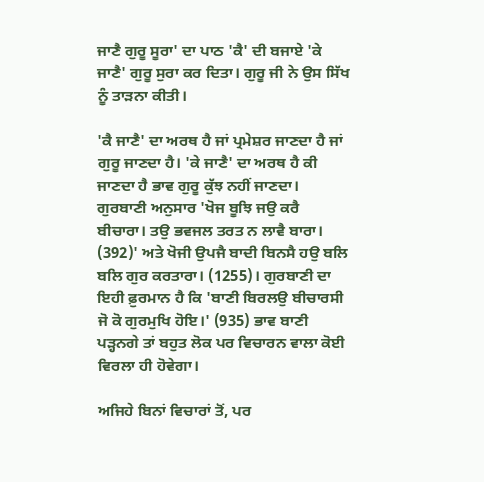ਜਾਣੈ ਗੁਰੂ ਸੂਰਾ' ਦਾ ਪਾਠ 'ਕੈ' ਦੀ ਬਜਾਏ 'ਕੇ ਜਾਣੈ' ਗੁਰੂ ਸੁਰਾ ਕਰ ਦਿਤਾ। ਗੁਰੂ ਜੀ ਨੇ ਉਸ ਸਿੱਖ ਨੂੰ ਤਾੜਨਾ ਕੀਤੀ।

'ਕੈ ਜਾਣੈ' ਦਾ ਅਰਥ ਹੈ ਜਾਂ ਪ੍ਰਮੇਸ਼ਰ ਜਾਣਦਾ ਹੈ ਜਾਂ ਗੁਰੂ ਜਾਣਦਾ ਹੈ। 'ਕੇ ਜਾਣੈ' ਦਾ ਅਰਥ ਹੈ ਕੀ ਜਾਣਦਾ ਹੈ ਭਾਵ ਗੁਰੂ ਕੁੱਝ ਨਹੀਂ ਜਾਣਦਾ। ਗੁਰਬਾਣੀ ਅਨੁਸਾਰ 'ਖੋਜ ਬੂਝਿ ਜਉ ਕਰੈ ਬੀਚਾਰਾ। ਤਉ ਭਵਜਲ ਤਰਤ ਨ ਲਾਵੈ ਬਾਰਾ। (392)' ਅਤੇ ਖੋਜੀ ਉਪਜੈ ਬਾਦੀ ਬਿਨਸੈ ਹਉ ਬਲਿ ਬਲਿ ਗੁਰ ਕਰਤਾਰਾ। (1255)। ਗੁਰਬਾਣੀ ਦਾ ਇਹੀ ਫ਼ੁਰਮਾਨ ਹੈ ਕਿ 'ਬਾਣੀ ਬਿਰਲਉ ਬੀਚਾਰਸੀ ਜੋ ਕੋ ਗੁਰਮੁਖਿ ਹੋਇ।' (935) ਭਾਵ ਬਾਣੀ ਪੜ੍ਹਨਗੇ ਤਾਂ ਬਹੁਤ ਲੋਕ ਪਰ ਵਿਚਾਰਨ ਵਾਲਾ ਕੋਈ ਵਿਰਲਾ ਹੀ ਹੋਵੇਗਾ।

ਅਜਿਹੇ ਬਿਨਾਂ ਵਿਚਾਰਾਂ ਤੋਂ, ਪਰ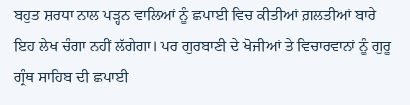ਬਹੁਤ ਸ਼ਰਧਾ ਨਾਲ ਪੜ੍ਹਨ ਵਾਲਿਆਂ ਨੂੰ ਛਪਾਈ ਵਿਚ ਕੀਤੀਆਂ ਗ਼ਲਤੀਆਂ ਬਾਰੇ ਇਹ ਲੇਖ ਚੰਗਾ ਨਹੀਂ ਲੱਗੇਗਾ। ਪਰ ਗੁਰਬਾਣੀ ਦੇ ਖੋਜੀਆਂ ਤੇ ਵਿਚਾਰਵਾਨਾਂ ਨੂੰ ਗੁਰੂ ਗ੍ਰੰਥ ਸਾਹਿਬ ਦੀ ਛਪਾਈ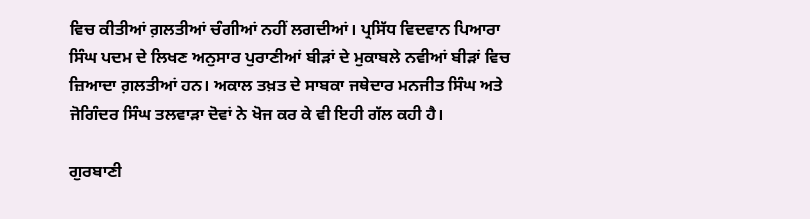ਵਿਚ ਕੀਤੀਆਂ ਗ਼ਲਤੀਆਂ ਚੰਗੀਆਂ ਨਹੀਂ ਲਗਦੀਆਂ। ਪ੍ਰਸਿੱਧ ਵਿਦਵਾਨ ਪਿਆਰਾ ਸਿੰਘ ਪਦਮ ਦੇ ਲਿਖਣ ਅਨੁਸਾਰ ਪੁਰਾਣੀਆਂ ਬੀੜਾਂ ਦੇ ਮੁਕਾਬਲੇ ਨਵੀਆਂ ਬੀੜਾਂ ਵਿਚ ਜ਼ਿਆਦਾ ਗ਼ਲਤੀਆਂ ਹਨ। ਅਕਾਲ ਤਖ਼ਤ ਦੇ ਸਾਬਕਾ ਜਥੇਦਾਰ ਮਨਜੀਤ ਸਿੰਘ ਅਤੇ ਜੋਗਿੰਦਰ ਸਿੰਘ ਤਲਵਾੜਾ ਦੋਵਾਂ ਨੇ ਖੋਜ ਕਰ ਕੇ ਵੀ ਇਹੀ ਗੱਲ ਕਹੀ ਹੈ।

ਗੁਰਬਾਣੀ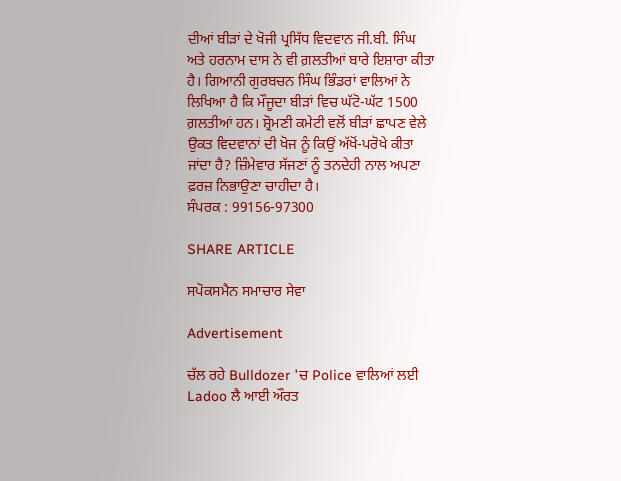ਦੀਆਂ ਬੀੜਾਂ ਦੇ ਖੋਜੀ ਪ੍ਰਸਿੱਧ ਵਿਦਵਾਨ ਜੀ.ਬੀ. ਸਿੰਘ ਅਤੇ ਹਰਨਾਮ ਦਾਸ ਨੇ ਵੀ ਗ਼ਲਤੀਆਂ ਬਾਰੇ ਇਸ਼ਾਰਾ ਕੀਤਾ ਹੈ। ਗਿਆਨੀ ਗੁਰਬਚਨ ਸਿੰਘ ਭਿੰਡਰਾਂ ਵਾਲਿਆਂ ਨੇ ਲਿਖਿਆ ਹੈ ਕਿ ਮੌਜੂਦਾ ਬੀੜਾਂ ਵਿਚ ਘੱਟੋ-ਘੱਟ 1500 ਗ਼ਲਤੀਆਂ ਹਨ। ਸ਼੍ਰੋਮਣੀ ਕਮੇਟੀ ਵਲੋਂ ਬੀੜਾਂ ਛਾਪਣ ਵੇਲੇ ਉਕਤ ਵਿਦਵਾਨਾਂ ਦੀ ਖੋਜ ਨੂੰ ਕਿਉਂ ਅੱਖੋਂ-ਪਰੋਖੇ ਕੀਤਾ ਜਾਂਦਾ ਹੈ? ਜ਼ਿੰਮੇਵਾਰ ਸੱਜਣਾਂ ਨੂੰ ਤਨਦੇਹੀ ਨਾਲ ਅਪਣਾ ਫ਼ਰਜ਼ ਨਿਭਾਉਣਾ ਚਾਹੀਦਾ ਹੈ।
ਸੰਪਰਕ : 99156-97300

SHARE ARTICLE

ਸਪੋਕਸਮੈਨ ਸਮਾਚਾਰ ਸੇਵਾ

Advertisement

ਚੱਲ ਰਹੇ Bulldozer 'ਚ Police ਵਾਲਿਆਂ ਲਈ Ladoo ਲੈ ਆਈ ਔਰਤ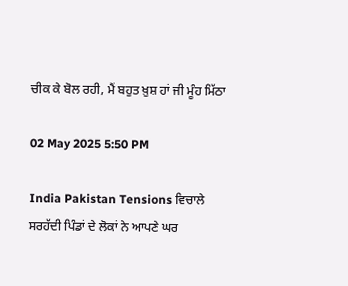ਚੀਕ ਕੇ ਬੋਲ ਰਹੀ, ਮੈਂ ਬਹੁਤ ਖ਼ੁਸ਼ ਹਾਂ ਜੀ ਮੂੰਹ ਮਿੱਠਾ

02 May 2025 5:50 PM

India Pakistan Tensions ਵਿਚਾਲੇ ਸਰਹੱਦੀ ਪਿੰਡਾਂ ਦੇ ਲੋਕਾਂ ਨੇ ਆਪਣੇ ਘਰ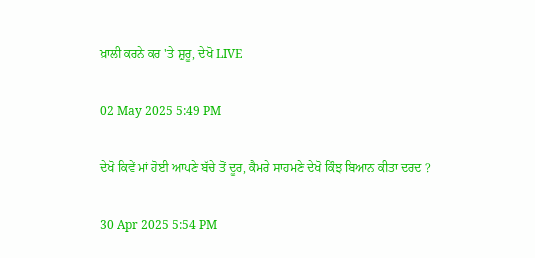ਖ਼ਾਲੀ ਕਰਨੇ ਕਰ 'ਤੇ ਸ਼ੁਰੂ, ਦੇਖੋ LIVE

02 May 2025 5:49 PM

ਦੇਖੋ ਕਿਵੇਂ ਮਾਂ ਹੋਈ ਆਪਣੇ ਬੱਚੇ ਤੋਂ ਦੂਰ, ਕੈਮਰੇ ਸਾਹਮਣੇ ਦੇਖੋ ਕਿੰਝ ਬਿਆਨ ਕੀਤਾ ਦਰਦ ?

30 Apr 2025 5:54 PM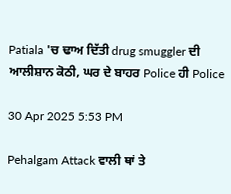Patiala 'ਚ ਢਾਅ ਦਿੱਤੀ drug smuggler ਦੀ ਆਲੀਸ਼ਾਨ ਕੋਠੀ, ਘਰ ਦੇ ਬਾਹਰ Police ਹੀ Police

30 Apr 2025 5:53 PM

Pehalgam Attack ਵਾਲੀ ਥਾਂ ਤੇ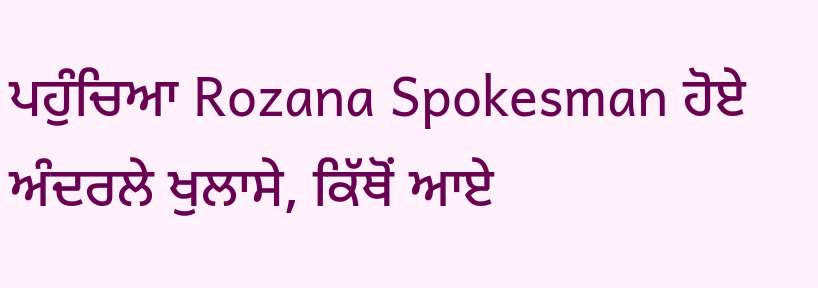ਪਹੁੰਚਿਆ Rozana Spokesman ਹੋਏ ਅੰਦਰਲੇ ਖੁਲਾਸੇ, ਕਿੱਥੋਂ ਆਏ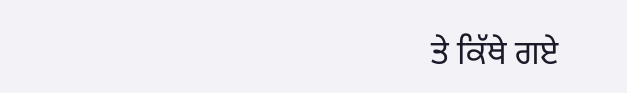ਤੇ ਕਿੱਥੇ ਗਏ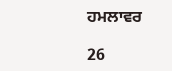ਹਮਲਾਵਰ

26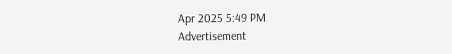Apr 2025 5:49 PM
Advertisement